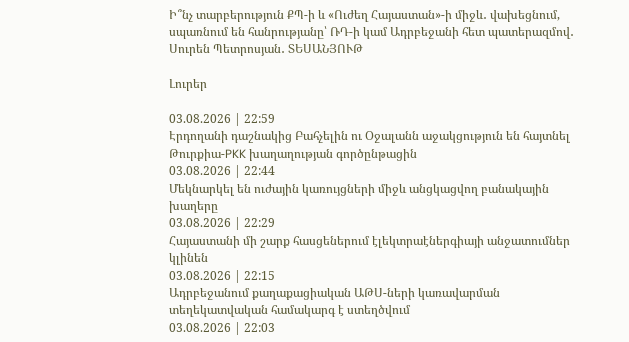Ի՞նչ տարբերություն ՔՊ-ի և «Ուժեղ Հայաստան»-ի միջև․ վախեցնում, սպառնում են հանրությանը՝ ՌԴ-ի կամ Ադրբեջանի հետ պատերազմով․ Սուրեն Պետրոսյան․ ՏԵՍԱՆՅՈՒԹ

Լուրեր

03.08.2026 | 22:59
Էրդողանի դաշնակից Բահչելին ու Օջալանն աջակցություն են հայտնել Թուրքիա-PKK խաղաղության գործընթացին
03.08.2026 | 22:44
Մեկնարկել են ուժային կառույցների միջև անցկացվող բանակային խաղերը
03.08.2026 | 22:29
Հայաստանի մի շարք հասցեներում էլեկտրաէներգիայի անջատումներ կլինեն
03.08.2026 | 22:15
Ադրբեջանում քաղաքացիական ԱԹՍ-ների կառավարման տեղեկատվական համակարգ է ստեղծվում
03.08.2026 | 22:03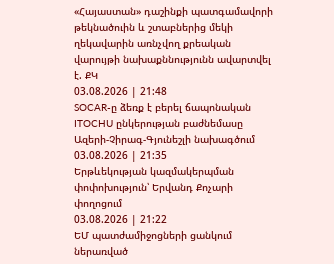«Հայաստան» դաշինքի պատգամավորի թեկնածուին և շտաբներից մեկի ղեկավարին առնչվող քրեական վարույթի նախաքննությունն ավարտվել է. ՔԿ
03.08.2026 | 21:48
SOCAR-ը ձեռք է բերել ճապոնական ITOCHU ընկերության բաժնեմասը Ազերի-Չիրագ-Գյունեշլի նախագծում
03.08.2026 | 21:35
Երթևեկության կազմակերպման փոփոխություն՝ Երվանդ Քոչարի փողոցում
03.08.2026 | 21:22
ԵՄ պատժամիջոցների ցանկում ներառված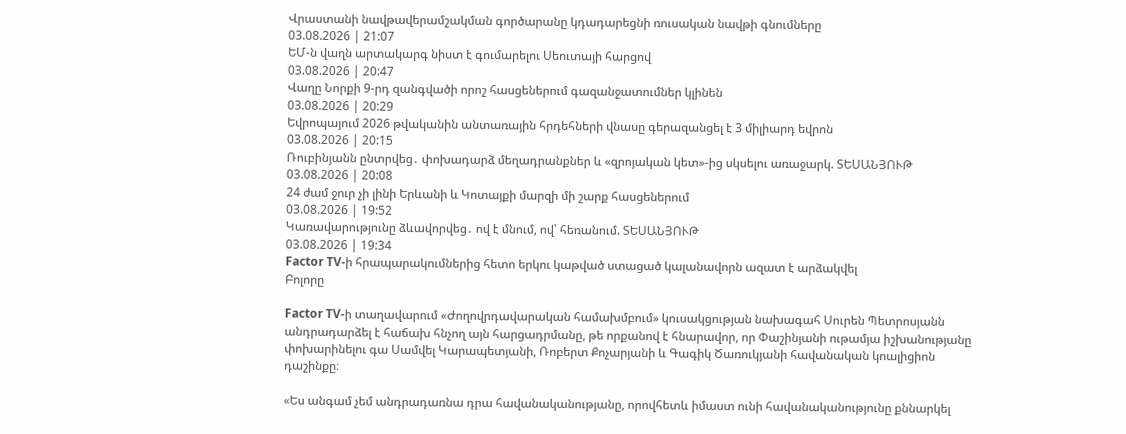Վրաստանի նավթավերամշակման գործարանը կդադարեցնի ռուսական նավթի գնումները
03.08.2026 | 21:07
ԵՄ-ն վաղն արտակարգ նիստ է գումարելու Սեուտայի հարցով
03.08.2026 | 20:47
Վաղը Նորքի 9-րդ զանգվածի որոշ հասցեներում գազանջատումներ կլինեն
03.08.2026 | 20:29
Եվրոպայում 2026 թվականին անտառային հրդեհների վնասը գերազանցել է 3 միլիարդ եվրոն
03.08.2026 | 20:15
Ռուբինյանն ընտրվեց․ փոխադարձ մեղադրանքներ և «զրոյական կետ»-ից սկսելու առաջարկ. ՏԵՍԱՆՅՈՒԹ
03.08.2026 | 20:08
24 ժամ ջուր չի լինի Երևանի և Կոտայքի մարզի մի շարք հասցեներում
03.08.2026 | 19:52
Կառավարությունը ձևավորվեց․ ով է մնում, ով՝ հեռանում. ՏԵՍԱՆՅՈՒԹ
03.08.2026 | 19:34
Factor TV-ի հրապարակումներից հետո երկու կաթված ստացած կալանավորն ազատ է արձակվել
Բոլորը

Factor TV-ի տաղավարում «Ժողովրդավարական համախմբում» կուսակցության նախագահ Սուրեն Պետրոսյանն անդրադարձել է հաճախ հնչող այն հարցադրմանը, թե որքանով է հնարավոր, որ Փաշինյանի ութամյա իշխանությանը փոխարինելու գա Սամվել Կարապետյանի, Ռոբերտ Քոչարյանի և Գագիկ Ծառուկյանի հավանական կոալիցիոն դաշինքը։

«Ես անգամ չեմ անդրադառնա դրա հավանականությանը, որովհետև իմաստ ունի հավանականությունը քննարկել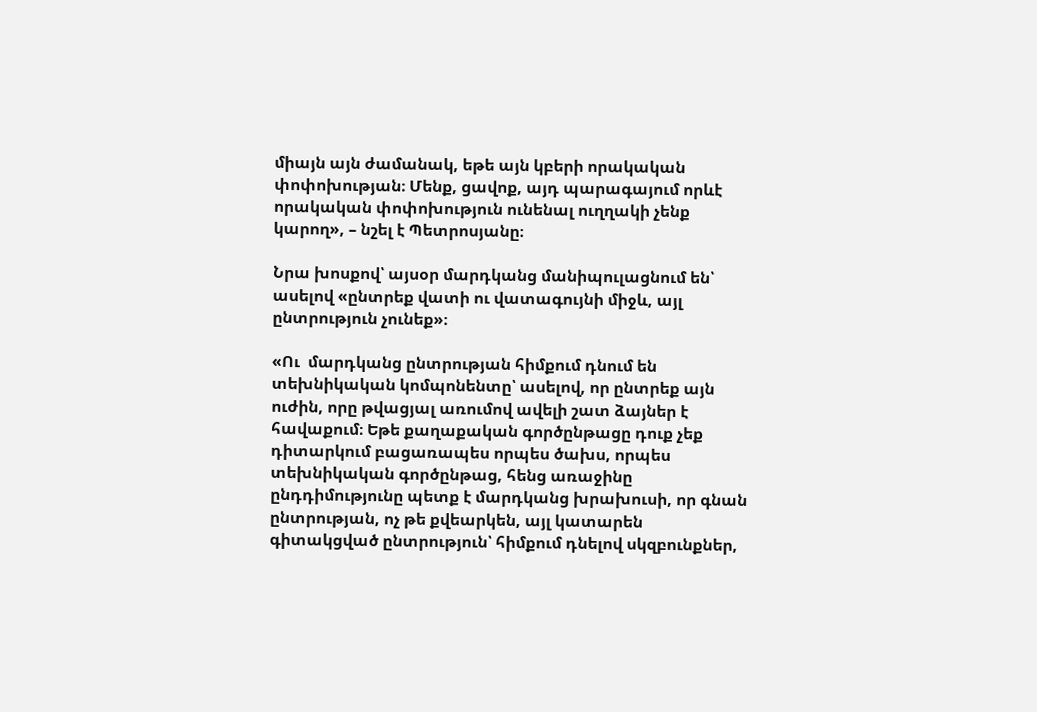միայն այն ժամանակ, եթե այն կբերի որակական փոփոխության։ Մենք, ցավոք, այդ պարագայում որևէ որակական փոփոխություն ունենալ ուղղակի չենք կարող», – նշել է Պետրոսյանը։

Նրա խոսքով՝ այսօր մարդկանց մանիպուլացնում են՝ ասելով «ընտրեք վատի ու վատագույնի միջև, այլ ընտրություն չունեք»։

«Ու  մարդկանց ընտրության հիմքում դնում են տեխնիկական կոմպոնենտը՝ ասելով, որ ընտրեք այն ուժին, որը թվացյալ առումով ավելի շատ ձայներ է հավաքում։ Եթե քաղաքական գործընթացը դուք չեք դիտարկում բացառապես որպես ծախս, որպես տեխնիկական գործընթաց, հենց առաջինը ընդդիմությունը պետք է մարդկանց խրախուսի, որ գնան ընտրության, ոչ թե քվեարկեն, այլ կատարեն գիտակցված ընտրություն՝ հիմքում դնելով սկզբունքներ,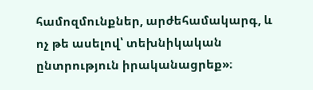համոզմունքներ, արժեհամակարգ, և ոչ թե ասելով՝ տեխնիկական ընտրություն իրականացրեք»։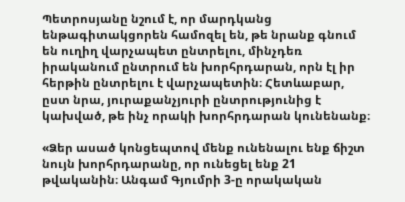Պետրոսյանը նշում է, որ մարդկանց ենթագիտակցորեն համոզել են, թե նրանք գնում են ուղիղ վարչապետ ընտրելու, մինչդեռ իրականում ընտրում են խորհրդարան, որն էլ իր հերթին ընտրելու է վարչապետին։ Հետևաբար, ըստ նրա, յուրաքանչյուրի ընտրությունից է կախված, թե ինչ որակի խորհրդարան կունենանք։

«Ձեր ասած կոնցեպտով մենք ունենալու ենք ճիշտ նույն խորհրդարանը, որ ունեցել ենք 21 թվականին։ Անգամ Գյումրի 3-ը որակական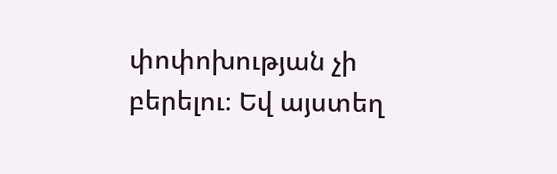փոփոխության չի բերելու։ Եվ այստեղ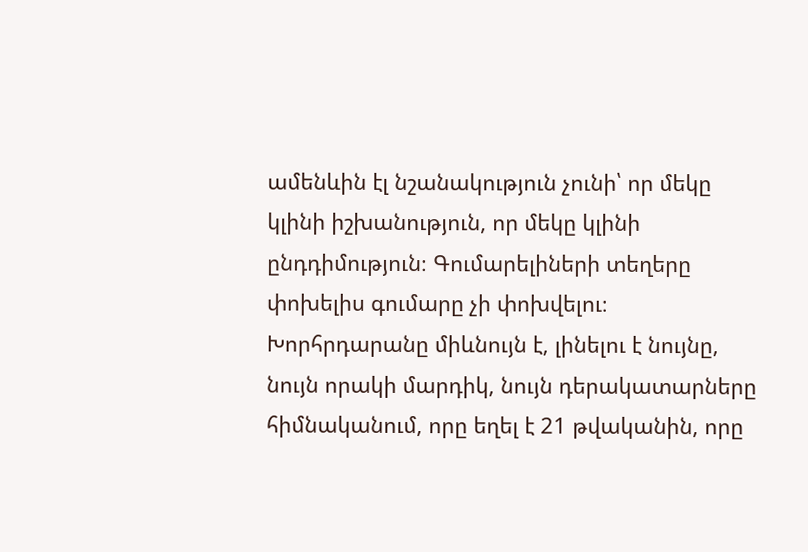ամենևին էլ նշանակություն չունի՝ որ մեկը կլինի իշխանություն, որ մեկը կլինի ընդդիմություն։ Գումարելիների տեղերը փոխելիս գումարը չի փոխվելու։ Խորհրդարանը միևնույն է, լինելու է նույնը, նույն որակի մարդիկ, նույն դերակատարները հիմնականում, որը եղել է 21 թվականին, որը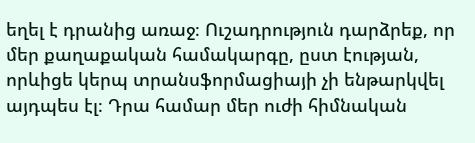եղել է դրանից առաջ։ Ուշադրություն դարձրեք, որ մեր քաղաքական համակարգը, ըստ էության, որևիցե կերպ տրանսֆորմացիայի չի ենթարկվել այդպես էլ։ Դրա համար մեր ուժի հիմնական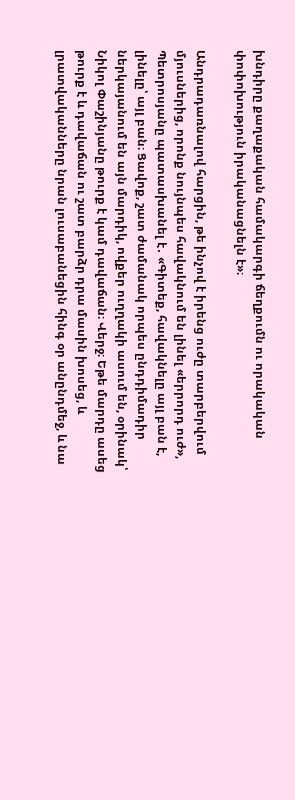խնդիրը քաղաքական համակարգի ճեղքումն ու որակական փոփոխություն իրականացնելն է»։

Անդրադառնալով հարցին, թե ինչով է իրենց ուժը տարբերվում մյուսներից, որոնք նույնպես հավակնում են լինել «երրորդ ուժ», Պետրոսյանը պատասխանել է․ «Գիտեք, հավակնելը այլ բան է, լինելը՝ այլ բան։ Ցավոք, շատ ժամանակ որպես ընդդիմադիր ներկայանում են այն մարդիկ, ովքեր ուղղակի ասում են, օրինակ՝ Նիկոլ Փաշինյանը թուրք է կամ դավաճան։ Վերջ։ Եթե մարդը ասեց թուրք է և դավաճան ու շատ բարձր դրա մասին խոսեց, և լրատվականները նրան լուսաբանեցին հինգ օր անընդմեջ, և նա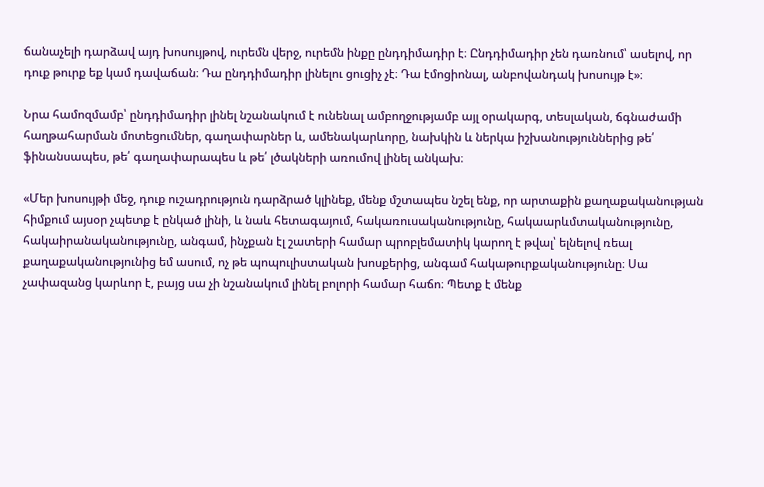ճանաչելի դարձավ այդ խոսույթով, ուրեմն վերջ, ուրեմն ինքը ընդդիմադիր է։ Ընդդիմադիր չեն դառնում՝ ասելով, որ դուք թուրք եք կամ դավաճան։ Դա ընդդիմադիր լինելու ցուցիչ չէ։ Դա էմոցիոնալ, անբովանդակ խոսույթ է»։

Նրա համոզմամբ՝ ընդդիմադիր լինել նշանակում է ունենալ ամբողջությամբ այլ օրակարգ, տեսլական, ճգնաժամի հաղթահարման մոտեցումներ, գաղափարներ և, ամենակարևորը, նախկին և ներկա իշխանություններից թե՛ ֆինանսապես, թե՛ գաղափարապես և թե՛ լծակների առումով լինել անկախ։

«Մեր խոսույթի մեջ, դուք ուշադրություն դարձրած կլինեք, մենք մշտապես նշել ենք, որ արտաքին քաղաքականության հիմքում այսօր չպետք է ընկած լինի, և նաև հետագայում, հակառուսականությունը, հակաարևմտականությունը, հակաիրանականությունը, անգամ, ինչքան էլ շատերի համար պրոբլեմատիկ կարող է թվալ՝ ելնելով ռեալ քաղաքականությունից եմ ասում, ոչ թե պոպուլիստական խոսքերից, անգամ հակաթուրքականությունը։ Սա չափազանց կարևոր է, բայց սա չի նշանակում լինել բոլորի համար հաճո։ Պետք է մենք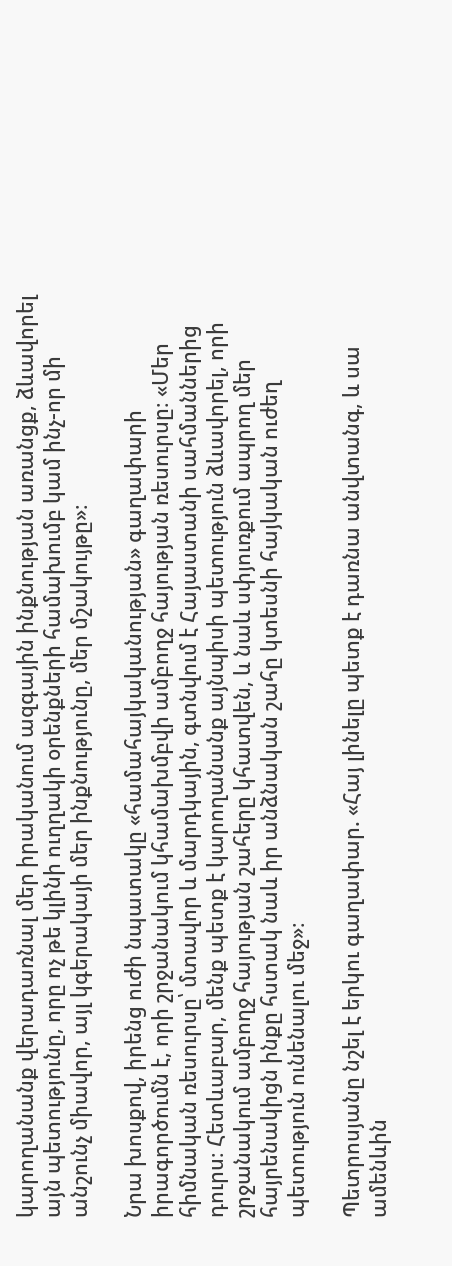կարողանանք վերադառնալ մեր իրականում ազգային ինքնության առանցք, ձևավորել այն պետությունը, որը ոչ թե կլինի ուղղակի օրենքների համախումբ կամ ինչ-որ մի անշունչ միավոր, այլ կգերակայի մեր ինքնությունը, մեր մշակույթը»։

Նրա խոսքով, իրենց ուժի նպատակը «համահայկականության» գաղափարի իրագործումն է, որի շրջանակում կհամախմբվի ամբողջ հայության ռեսուրսը։ «Մեր հիմնական ռեսուրսը՝ մտավոր և մարդկային, գտնվում է Հայաստանի սահմաններից դուրս։ Հետևաբար, մենք պետք է կարողանանք այնպիսի պետություն ձևավորել, որի շրջանակում ամբողջ հայության շահերը կհատվեն, և նաև սփյուռքում ապրող մեր հայրենակիցն ինքը հստակ նաև իր անձնական շահը կտեսնի հայկական ուժեղ պետություն ունենալու մեջ»։

Պետրոսյանը նշել է երկու գաղափար. «Հայ լինելը պետք է դառնա անվտանգ, և սա ամենևին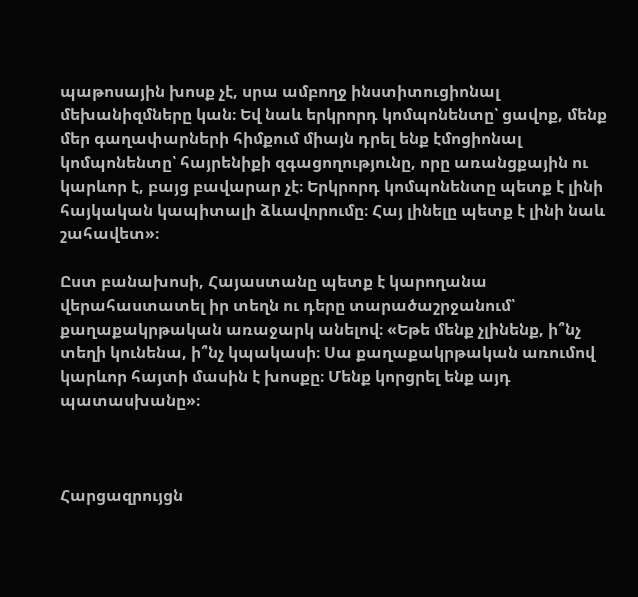պաթոսային խոսք չէ, սրա ամբողջ ինստիտուցիոնալ մեխանիզմները կան։ Եվ նաև երկրորդ կոմպոնենտը՝ ցավոք, մենք մեր գաղափարների հիմքում միայն դրել ենք էմոցիոնալ կոմպոնենտը՝ հայրենիքի զգացողությունը, որը առանցքային ու կարևոր է, բայց բավարար չէ։ Երկրորդ կոմպոնենտը պետք է լինի հայկական կապիտալի ձևավորումը։ Հայ լինելը պետք է լինի նաև շահավետ»։

Ըստ բանախոսի, Հայաստանը պետք է կարողանա վերահաստատել իր տեղն ու դերը տարածաշրջանում՝ քաղաքակրթական առաջարկ անելով։ «Եթե մենք չլինենք, ի՞նչ տեղի կունենա, ի՞նչ կպակասի։ Սա քաղաքակրթական առումով կարևոր հայտի մասին է խոսքը։ Մենք կորցրել ենք այդ պատասխանը»։



Հարցազրույցն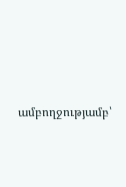ամբողջությամբ՝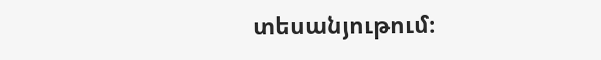տեսանյութում։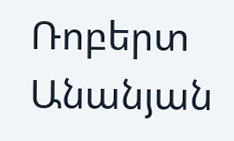Ռոբերտ Անանյան